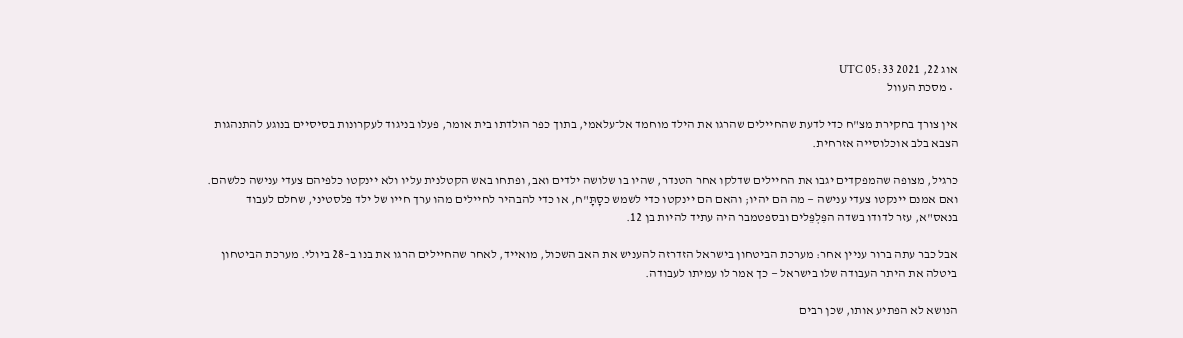אוג 22, 2021 05:33 UTC
  • מסכת העוול

אין צורך בחקירת מצ"ח כדי לדעת שהחיילים שהרגו את הילד מוחמד אל־עלאמי, בתוך כפר הולדתו בית אומר, פעלו בניגוד לעקרונות בסיסיים בנוגע להתנהגות הצבא בלב אוכלוסייה אזרחית.

כרגיל, מצופה שהמפקדים יגבו את החיילים שדלקו אחר הטנדר, שהיו בו שלושה ילדים ואב, ופתחו באש הקטלנית עליו ולא יינקטו כלפיהם צעדי ענישה כלשהם. ואם אמנם יינקטו צעדי ענישה — מה הם יהיו; והאם הם יינקטו כדי לשמש כסָתָּ"ח, או כדי להבהיר לחיילים מהו ערך חייו של ילד פלסטיני, שחלם לעבוד בנאס"א, עזר לדודו בשדה הפִּלְפֵּלים ובספטמבר היה עתיד להיות בן 12.

אבל כבר עתה ברור עניין אחר: מערכת הביטחון בישראל הזדרזה להעניש את האב השכול, מואייד, לאחר שהחיילים הרגו את בנו ב–28 ביולי. מערכת הביטחון ביטלה את היתר העבודה שלו בישראל — כך אמר לו עמיתו לעבודה.

הנושא לא הפתיע אותו, שכן רבים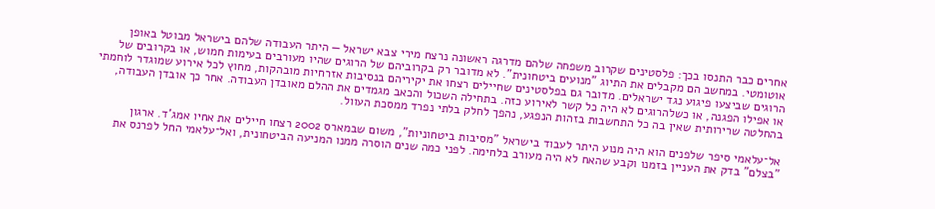אחרים כבר התנסו בכך: פלסטינים שקרוב משפחה שלהם מדרגה ראשונה נרצח מירי צבא ישראל — היתר העבודה שלהם בישראל מבוטל באופן אוטומטי. במחשב הם מקבלים את התיוג "מנועים ביטחונית". לא מדובר רק בקרוביהם של הרוגים שהיו מעורבים בעימות חמוש, או בקרובים של הרוגים שביצעו פיגוע נגד ישראלים. מדובר גם בפלסטינים שחיילים רצחו את יקיריהם בנסיבות אזרחיות מובהקות, מחוץ לכל אירוע שמוגדר לוחמתי או אפילו הפגנה, או כשלהרוגים לא היה כל קשר לאירוע כזה. בתחילה השכול והכאב מגמדים את ההלם מאובדן העבודה. אחר כך אובדן העבודה, בהחלטה שרירותית שאין בה כל התחשבות בזהות הנפגע, נהפך לחלק בלתי נפרד ממסכת העוול.

אל־עלאמי סיפר שלפנים הוא היה מנוע היתר לעבוד בישראל "מסיבות ביטחוניות", משום שבמארס 2002 רצחו חיילים את אחיו אמג'ד. ארגון "בצלם" בדק את העניין בזמנו וקבע שהאח לא היה מעורב בלחימה. לפני כמה שנים הוסרה ממנו המניעה הביטחונית, ואל־עלאמי החל לפרנס את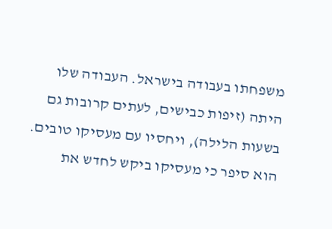משפחתו בעבודה בישראל. העבודה שלו היתה (זיפות כבישים, לעתים קרובות גם בשעות הלילה), ויחסיו עם מעסיקו טובים. הוא סיפר כי מעסיקו ביקש לחדש את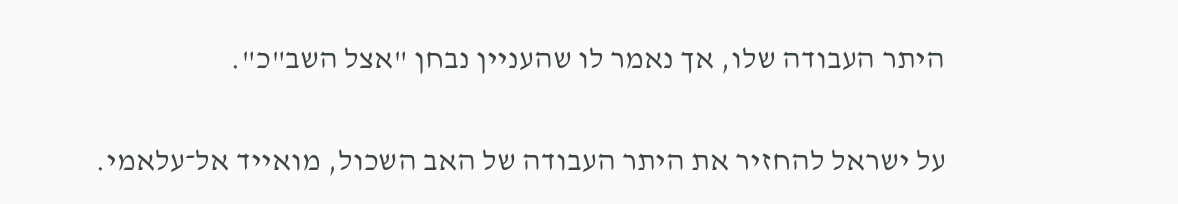היתר העבודה שלו, אך נאמר לו שהעניין נבחן "אצל השב"כ".

על ישראל להחזיר את היתר העבודה של האב השכול, מואייד אל־עלאמי.